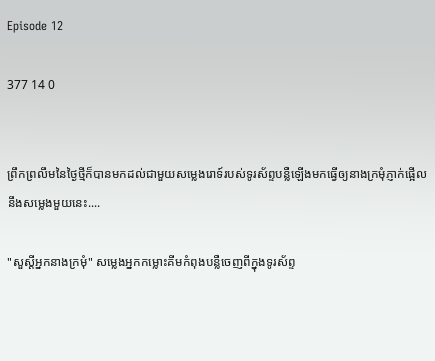Episode 12

377 14 0


ព្រឹកព្រលឹមនៃថ្ងៃថ្មីក៏បានមកដល់ជាមួយសម្លេងរោទ៍របស់ទូរស័ព្ទបន្លឺឡើងមកធ្វើឲ្យនាងក្រមុំភ្ញាក់ផ្អើលនឹងសម្លេងមួយនេះ....

"សួស្ដីអ្នកនាងក្រមុំ" សម្លេងអ្នកកម្លោះគីមកំពុងបន្លឺចេញពីក្នុងទូរស័ព្ទ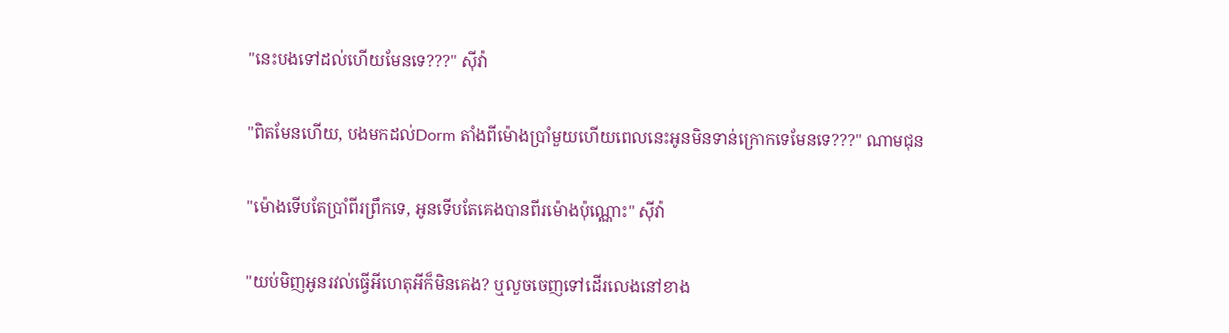"នេះបងទៅដល់ហើយមែនទេ???" សុីវ៉ា

"ពិតមែនហើយ, បងមកដល់Dorm តាំងពីម៉ោងប្រាំមួយហើយពេលនេះអូនមិនទាន់ក្រោកទេមែនទេ???" ណាមជុន

"ម៉ោងទើបតែប្រាំពីរព្រឹកទេ, អូនទើបតែគេងបានពីរម៉ោងប៉ុណ្ណោះ" សុីវ៉ា

"យប់មិញអូនរវល់ធ្វើអីហេតុអីក៏មិនគេង? ឬលួចចេញទៅដើរលេងនៅខាង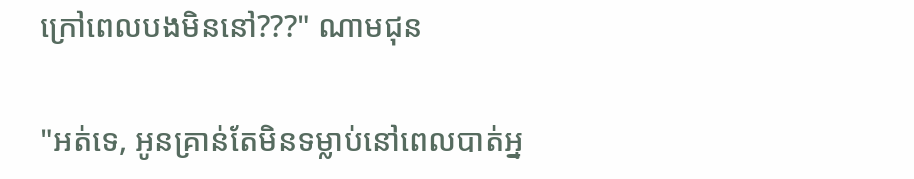ក្រៅពេលបងមិននៅ???" ណាមជុន

"អត់ទេ, អូនគ្រាន់តែមិនទម្លាប់នៅពេលបាត់អ្ន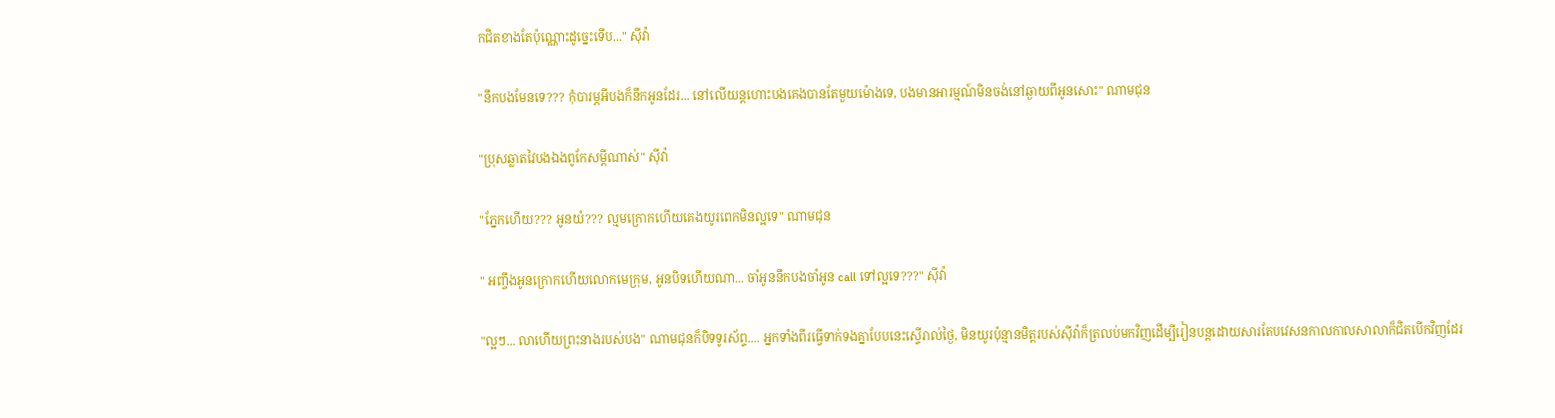កជិតខាងតែប៉ុណ្ណោះដូច្នេះទើប..." សុីវ៉ា

"នឹកបងមែនទេ??? កុំបារម្ភអីបងក៏នឹកអូនដែរ... នៅលើយន្តហោះបងគេងបានតែមួយម៉ោងទេ, បងមានអារម្មណ៍មិនចង់នៅឆ្ងាយពីអូនសោះ" ណាមជុន

"ប្រុសឆ្លាតវៃបងឯងពូកែសម្ដីណាស់" សុីវ៉ា

"ភ្នែកហើយ??? អូនយំ??? ល្មមក្រោកហើយគេងយូរពេកមិនល្អទេ" ណាមជុន

" អញ្ចឹងអូនក្រោកហើយលោកមេក្រុម, អូនបិទហើយណា... ចាំអូននឹកបងចាំអូន call ទៅល្អទេ???" សុីវ៉ា

"ល្អៗ... លាហើយព្រះនាងរបស់បង" ណាមជុនក៏បិទទូរស័ព្ទ.... អ្នកទាំងពីរធ្វើទាក់ទងគ្នាបែបនេះស្ទើរាល់ថ្ងៃ, មិនយូរប៉ុន្មានមិត្តរបស់សុីវ៉ាក៏ត្រលប់មកវិញដើម្បីរៀនបន្តដោយសារតែបវេសនកាលកាលសាលាក៏ជិតបើកវិញដែរ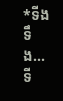*ទីងទឹង... ទី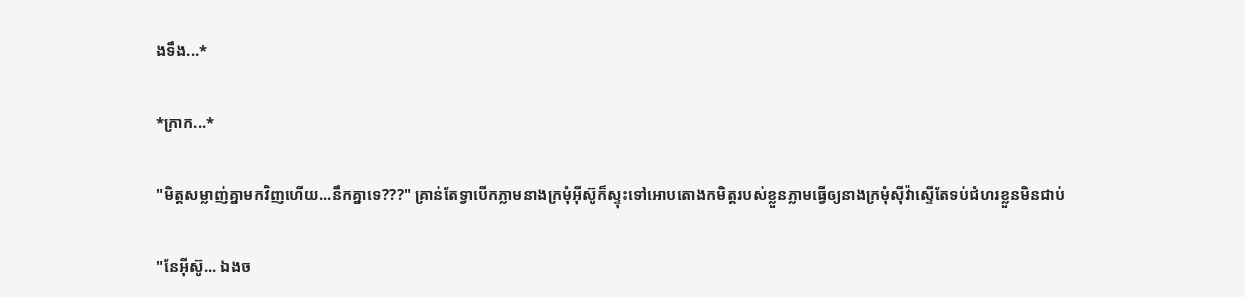ងទឹង...*

*ក្រាក...*

"មិត្តសម្លាញ់គ្នាមកវិញហើយ...នឹកគ្នាទេ???" គ្រាន់តែទ្វាបើកភ្លាមនាងក្រមុំអុីស៊ូក៏ស្ទុះទៅអោបតោងកមិត្តរបស់ខ្លួនភ្លាមធ្វើឲ្យនាងក្រមុំសុីវ៉ាស្ទើតែទប់ជំហរខ្លួនមិនជាប់

"នែអុីស៊ូ... ឯងច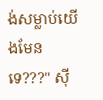ង់សម្លាប់យើងមែនទេ???" សុី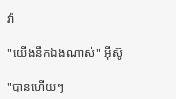វ៉ា

"យើងនឹកឯងណាស់" អុីស៊ូ

"បានហើយៗ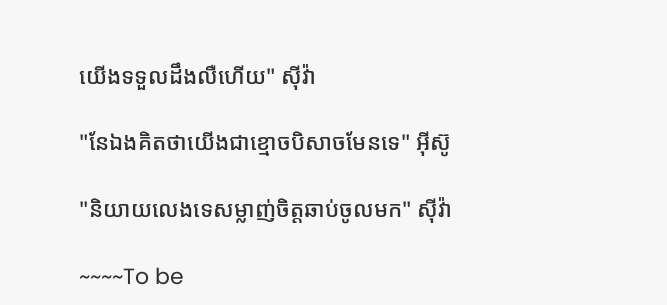យើងទទួលដឹងលឺហើយ" សុីវ៉ា

"នែឯងគិតថាយើងជាខ្មោចបិសាចមែនទេ" អុីស៊ូ

"និយាយលេងទេសម្លាញ់ចិត្តឆាប់ចូលមក" សុីវ៉ា

~~~~To be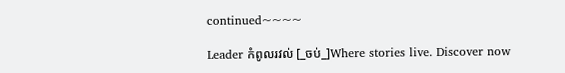continued~~~~

Leader កំពូលរវល់ [_ចប់_]Where stories live. Discover now